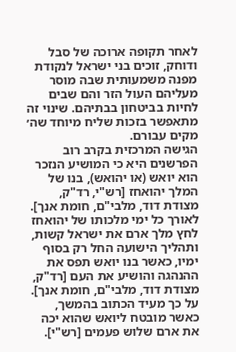לאחר תקופה ארוכה של סבל ודוחק, זוכים בני ישראל לנקודת מפנה משמעותית שבה מוסר מעליהם העול הזר והם שבים לחיות בביטחון בבתיהם. שינוי זה מתאפשר בזכות שליח מיוחד שה׳ מקים עבורם.
הגישה המרכזית בקרב רוב הפרשנים היא כי המושיע הנזכר הוא יואש (או יהואש), בנו של המלך יהואחז [רש"י, רד"ק, מצודת דוד, מלבי"ם, חומת אנך]. לאורך כל ימי מלכותו של יהואחז לחץ מלך ארם את ישראל קשות, ותהליך הישועה החל רק בסוף ימיו, כאשר בנו יואש תפס את ההנהגה והושיע את העם [רד"ק, מצודת דוד, מלבי"ם, חומת אנך]. על כך מעיד הכתוב בהמשך, כאשר מובטח ליואש שהוא יכה את ארם שלוש פעמים [רש"י].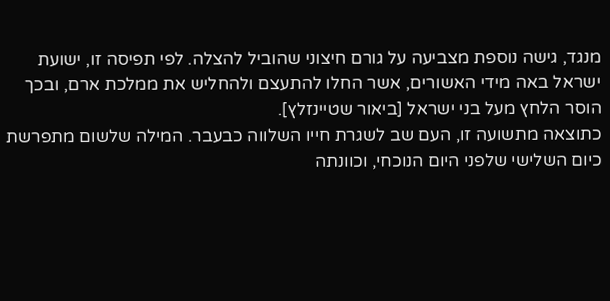מנגד, גישה נוספת מצביעה על גורם חיצוני שהוביל להצלה. לפי תפיסה זו, ישועת ישראל באה מידי האשורים, אשר החלו להתעצם ולהחליש את ממלכת ארם, ובכך הוסר הלחץ מעל בני ישראל [ביאור שטיינזלץ].
כתוצאה מתשועה זו, העם שב לשגרת חייו השלווה כבעבר. המילה שלשום מתפרשת כיום השלישי שלפני היום הנוכחי, וכוונתה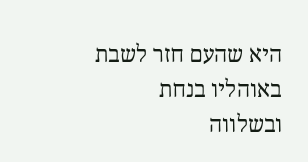היא שהעם חזר לשבת באוהליו בנחת ובשלווה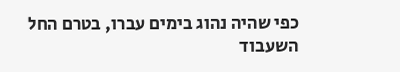כפי שהיה נהוג בימים עברו, בטרם החל השעבוד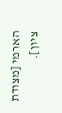הארמי [מצודת ציון].